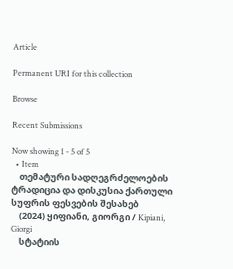Article

Permanent URI for this collection

Browse

Recent Submissions

Now showing 1 - 5 of 5
  • Item
    თემატური სადღეგრძელოების ტრადიცია და დისკუსია ქართული სუფრის ფესვების შესახებ
    (2024) ყიფიანი, გიორგი / Kipiani, Giorgi
    სტატიის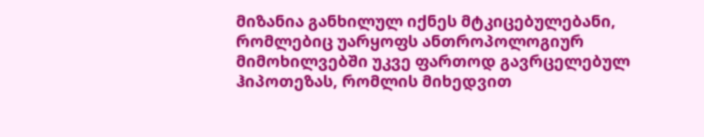მიზანია განხილულ იქნეს მტკიცებულებანი, რომლებიც უარყოფს ანთროპოლოგიურ მიმოხილვებში უკვე ფართოდ გავრცელებულ ჰიპოთეზას, რომლის მიხედვით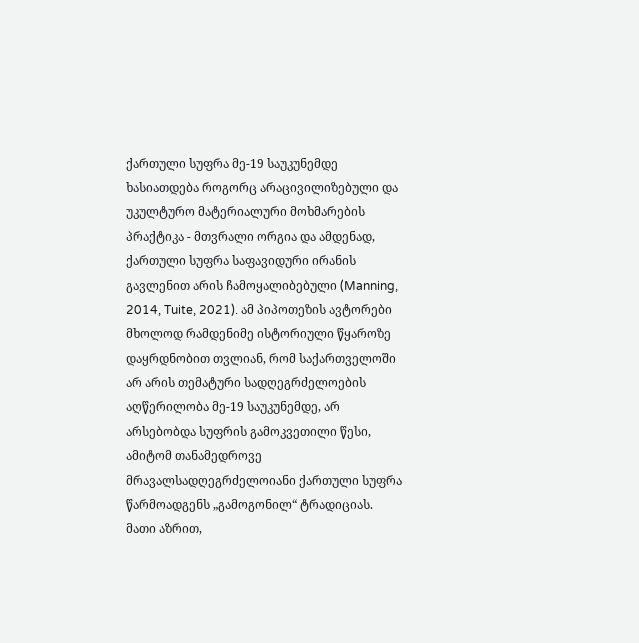ქართული სუფრა მე-19 საუკუნემდე ხასიათდება როგორც არაცივილიზებული და უკულტურო მატერიალური მოხმარების პრაქტიკა - მთვრალი ორგია და ამდენად, ქართული სუფრა საფავიდური ირანის გავლენით არის ჩამოყალიბებული (Manning, 2014, Tuite, 2021). ამ პიპოთეზის ავტორები მხოლოდ რამდენიმე ისტორიული წყაროზე დაყრდნობით თვლიან, რომ საქართველოში არ არის თემატური სადღეგრძელოების აღწერილობა მე-19 საუკუნემდე, არ არსებობდა სუფრის გამოკვეთილი წესი, ამიტომ თანამედროვე მრავალსადღეგრძელოიანი ქართული სუფრა წარმოადგენს „გამოგონილ“ ტრადიციას. მათი აზრით,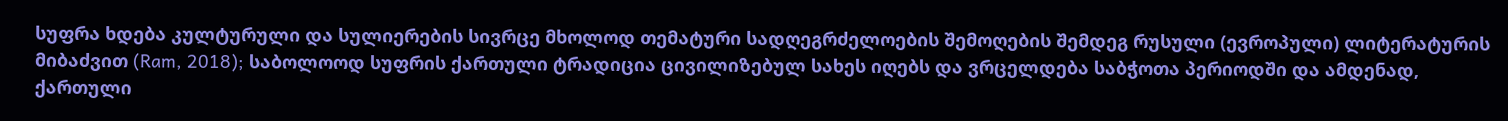სუფრა ხდება კულტურული და სულიერების სივრცე მხოლოდ თემატური სადღეგრძელოების შემოღების შემდეგ რუსული (ევროპული) ლიტერატურის მიბაძვით (Ram, 2018); საბოლოოდ სუფრის ქართული ტრადიცია ცივილიზებულ სახეს იღებს და ვრცელდება საბჭოთა პერიოდში და ამდენად, ქართული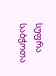სუფრა საბჭოთა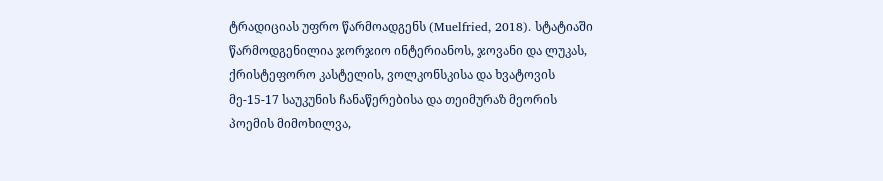ტრადიციას უფრო წარმოადგენს (Muelfried, 2018). სტატიაში წარმოდგენილია ჯორჯიო ინტერიანოს, ჯოვანი და ლუკას, ქრისტეფორო კასტელის, ვოლკონსკისა და ხვატოვის მე-15-17 საუკუნის ჩანაწერებისა და თეიმურაზ მეორის პოემის მიმოხილვა,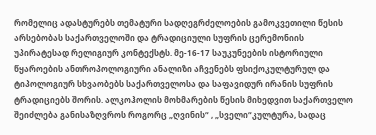რომელიც ადასტურებს თემატური სადღეგრძელოების გამოკვეთილი წესის არსებობას საქართველოში და ტრადიციული სუფრის ცერემონიის უპირატესად რელიგიურ კონტექსტს. მე-16-17 საუკუნეების ისტორიული წყაროების ანთროპოლოგიური ანალიზი აჩვენებს ფსიქოკულტურულ და ტიპოლოგიურ სხვაობებს საქართველოსა და საფავიდურ ირანის სუფრის ტრადიციებს შორის. ალკოჰოლის მოხმარების წესის მიხედვით საქართველო შეიძლება განისაზღვროს როგორც „ღვინის“ , „სველი“კულტურა, სადაც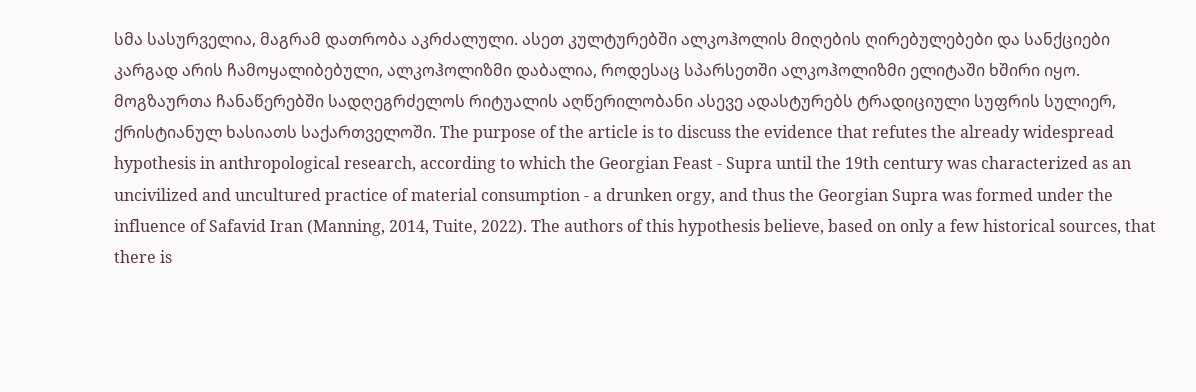სმა სასურველია, მაგრამ დათრობა აკრძალული. ასეთ კულტურებში ალკოჰოლის მიღების ღირებულებები და სანქციები კარგად არის ჩამოყალიბებული, ალკოჰოლიზმი დაბალია, როდესაც სპარსეთში ალკოჰოლიზმი ელიტაში ხშირი იყო. მოგზაურთა ჩანაწერებში სადღეგრძელოს რიტუალის აღწერილობანი ასევე ადასტურებს ტრადიციული სუფრის სულიერ, ქრისტიანულ ხასიათს საქართველოში. The purpose of the article is to discuss the evidence that refutes the already widespread hypothesis in anthropological research, according to which the Georgian Feast - Supra until the 19th century was characterized as an uncivilized and uncultured practice of material consumption - a drunken orgy, and thus the Georgian Supra was formed under the influence of Safavid Iran (Manning, 2014, Tuite, 2022). The authors of this hypothesis believe, based on only a few historical sources, that there is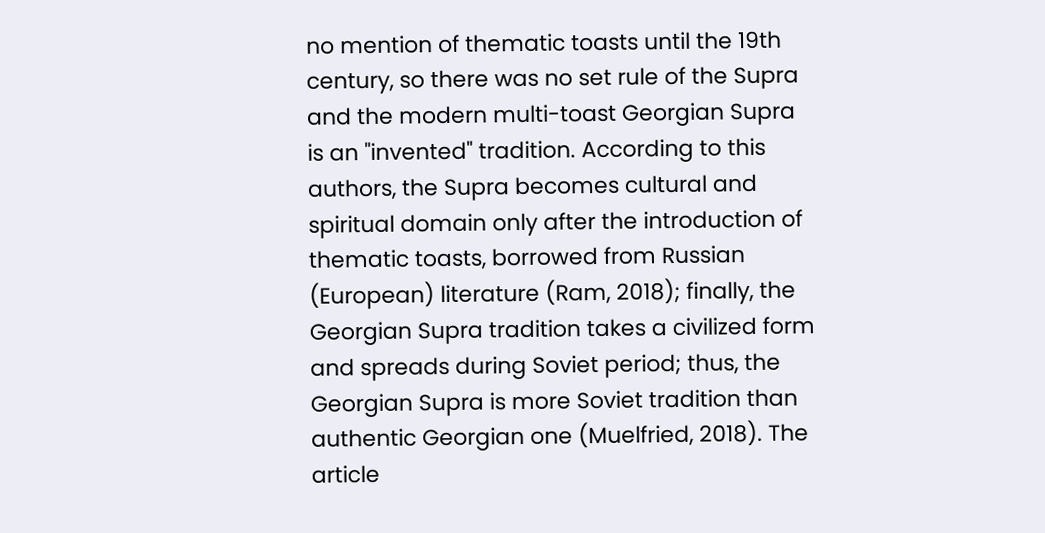no mention of thematic toasts until the 19th century, so there was no set rule of the Supra and the modern multi-toast Georgian Supra is an "invented" tradition. According to this authors, the Supra becomes cultural and spiritual domain only after the introduction of thematic toasts, borrowed from Russian (European) literature (Ram, 2018); finally, the Georgian Supra tradition takes a civilized form and spreads during Soviet period; thus, the Georgian Supra is more Soviet tradition than authentic Georgian one (Muelfried, 2018). The article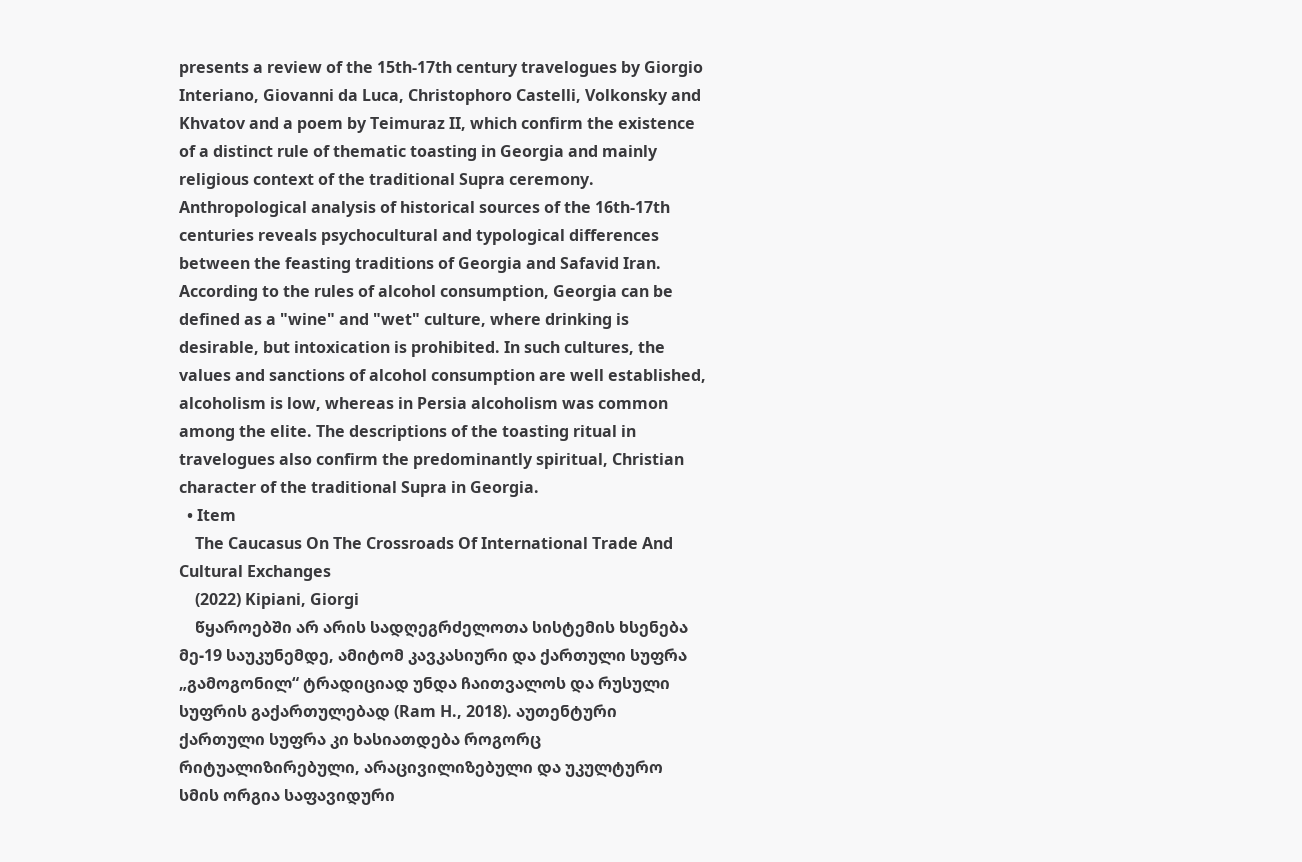presents a review of the 15th-17th century travelogues by Giorgio Interiano, Giovanni da Luca, Christophoro Castelli, Volkonsky and Khvatov and a poem by Teimuraz II, which confirm the existence of a distinct rule of thematic toasting in Georgia and mainly religious context of the traditional Supra ceremony. Anthropological analysis of historical sources of the 16th-17th centuries reveals psychocultural and typological differences between the feasting traditions of Georgia and Safavid Iran. According to the rules of alcohol consumption, Georgia can be defined as a "wine" and "wet" culture, where drinking is desirable, but intoxication is prohibited. In such cultures, the values and sanctions of alcohol consumption are well established, alcoholism is low, whereas in Persia alcoholism was common among the elite. The descriptions of the toasting ritual in travelogues also confirm the predominantly spiritual, Christian character of the traditional Supra in Georgia.
  • Item
    The Caucasus On The Crossroads Of International Trade And Cultural Exchanges
    (2022) Kipiani, Giorgi
    წყაროებში არ არის სადღეგრძელოთა სისტემის ხსენება მე-19 საუკუნემდე, ამიტომ კავკასიური და ქართული სუფრა „გამოგონილ“ ტრადიციად უნდა ჩაითვალოს და რუსული სუფრის გაქართულებად (Ram H., 2018). აუთენტური ქართული სუფრა კი ხასიათდება როგორც რიტუალიზირებული, არაცივილიზებული და უკულტურო სმის ორგია საფავიდური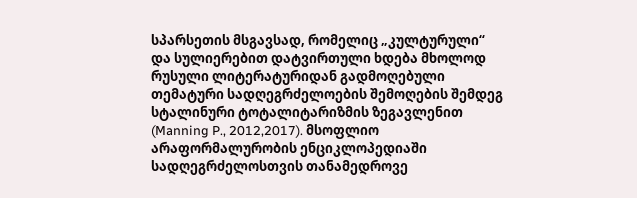სპარსეთის მსგავსად, რომელიც „კულტურული“ და სულიერებით დატვირთული ხდება მხოლოდ რუსული ლიტერატურიდან გადმოღებული თემატური სადღეგრძელოების შემოღების შემდეგ სტალინური ტოტალიტარიზმის ზეგავლენით (Manning P., 2012,2017). მსოფლიო არაფორმალურობის ენციკლოპედიაში სადღეგრძელოსთვის თანამედროვე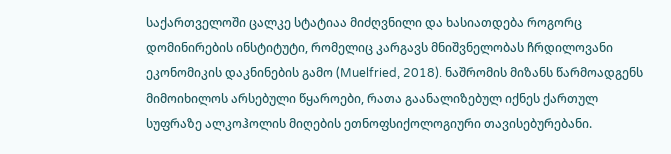საქართველოში ცალკე სტატიაა მიძღვნილი და ხასიათდება როგორც დომინირების ინსტიტუტი, რომელიც კარგავს მნიშვნელობას ჩრდილოვანი ეკონომიკის დაკნინების გამო (Muelfried, 2018). ნაშრომის მიზანს წარმოადგენს მიმოიხილოს არსებული წყაროები, რათა გაანალიზებულ იქნეს ქართულ სუფრაზე ალკოჰოლის მიღების ეთნოფსიქოლოგიური თავისებურებანი.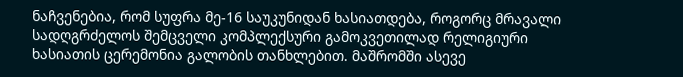ნაჩვენებია, რომ სუფრა მე-16 საუკუნიდან ხასიათდება, როგორც მრავალი სადღგრძელოს შემცველი კომპლექსური გამოკვეთილად რელიგიური ხასიათის ცერემონია გალობის თანხლებით. მაშრომში ასევე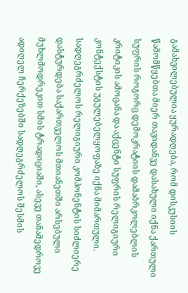გამახვილებულია ყურადღება, რომ დისკუსიის წამომწყებთა მიერ თავიდანვე დასახული იქნა ქართული სუფრის როგორც დემოკრატიის დამაბრკოლებლის კრიტიკის ამოცანა და აქცენტი სუფრის რელიგიური კონტექსტის უგულებელყოფაზე იქნა მიმართული. სადღეგრძელოს რელიგიური კომპონენტის სიძლიერე დასტურდება საქართველოს მთიანეთში არსებული მუხლმოდრეკით სმის ტრადიციაში, ასევე თანამედროვე ადიღელ ჩერქეზებში სადღეგრძელოს შესმის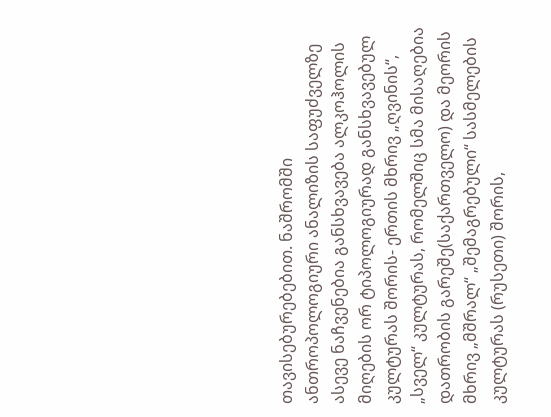თავისებურებებით. ნაშრომში ანთროპოლოგიური ანალიზის საფუძველზე ასევე ნაჩვენებია განსხვავება ალკოჰოლის მიღების ორ ტიპოლოგიურად განსხვავებულ კულტურას შორის- ერთის მხრივ „ღვინის“, „სველ“ კულტურას, რომელშიც სმა მისაღებია დათრობის გარეშე(საქართველო) და მეორის მხრივ „მშრალ“ „შემაგრებული“ სასმელების კულტურას (რუსეთი) შორის,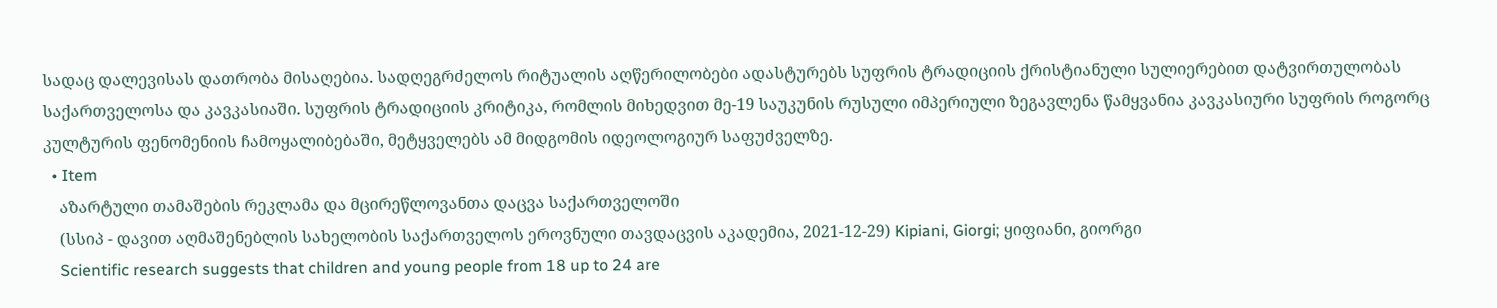სადაც დალევისას დათრობა მისაღებია. სადღეგრძელოს რიტუალის აღწერილობები ადასტურებს სუფრის ტრადიციის ქრისტიანული სულიერებით დატვირთულობას საქართველოსა და კავკასიაში. სუფრის ტრადიციის კრიტიკა, რომლის მიხედვით მე-19 საუკუნის რუსული იმპერიული ზეგავლენა წამყვანია კავკასიური სუფრის როგორც კულტურის ფენომენიის ჩამოყალიბებაში, მეტყველებს ამ მიდგომის იდეოლოგიურ საფუძველზე.
  • Item
    აზარტული თამაშების რეკლამა და მცირეწლოვანთა დაცვა საქართველოში
    (სსიპ - დავით აღმაშენებლის სახელობის საქართველოს ეროვნული თავდაცვის აკადემია, 2021-12-29) Kipiani, Giorgi; ყიფიანი, გიორგი
    Scientific research suggests that children and young people from 18 up to 24 are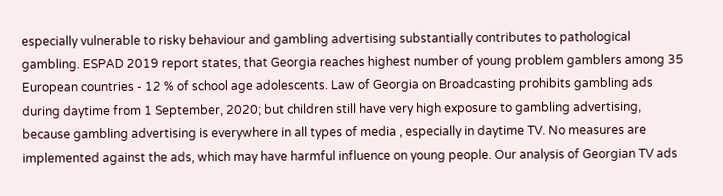especially vulnerable to risky behaviour and gambling advertising substantially contributes to pathological gambling. ESPAD 2019 report states, that Georgia reaches highest number of young problem gamblers among 35 European countries - 12 % of school age adolescents. Law of Georgia on Broadcasting prohibits gambling ads during daytime from 1 September, 2020; but children still have very high exposure to gambling advertising, because gambling advertising is everywhere in all types of media , especially in daytime TV. No measures are implemented against the ads, which may have harmful influence on young people. Our analysis of Georgian TV ads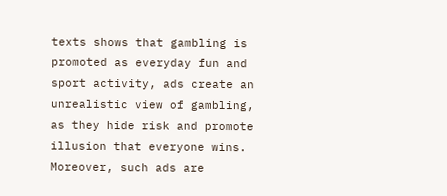texts shows that gambling is promoted as everyday fun and sport activity, ads create an unrealistic view of gambling, as they hide risk and promote illusion that everyone wins. Moreover, such ads are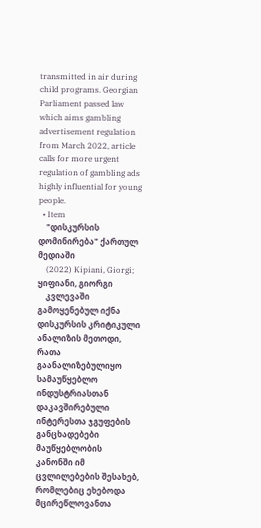transmitted in air during child programs. Georgian Parliament passed law which aims gambling advertisement regulation from March 2022, article calls for more urgent regulation of gambling ads highly influential for young people.
  • Item
    "დისკურსის დომინირება" ქართულ მედიაში
    (2022) Kipiani, Giorgi; ყიფიანი, გიორგი
    კვლევაში გამოყენებულ იქნა დისკურსის კრიტიკული ანალიზის მეთოდი, რათა გაანალიზებულიყო სამაუწყებლო ინდუსტრიასთან დაკავშირებული ინტერესთა ჯგუფების განცხადებები მაუწყებლობის კანონში იმ ცვლილებების შესახებ, რომლებიც ეხებოდა მცირეწლოვანთა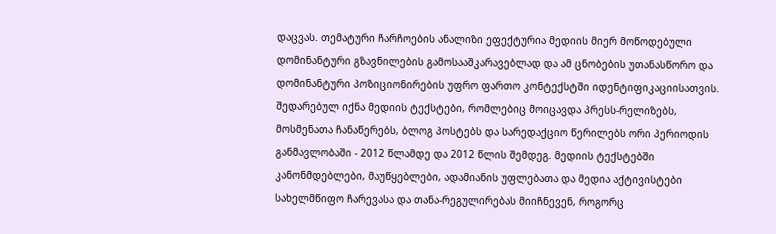დაცვას. თემატური ჩარჩოების ანალიზი ეფექტურია მედიის მიერ მოწოდებული დომინანტური გზავნილების გამოსააშკარავებლად და ამ ცნობების უთანასწორო და დომინანტური პოზიციონირების უფრო ფართო კონტექსტში იდენტიფიკაციისათვის. შედარებულ იქნა მედიის ტექსტები, რომლებიც მოიცავდა პრესს-რელიზებს, მოსმენათა ჩანაწერებს, ბლოგ პოსტებს და სარედაქციო წერილებს ორი პერიოდის განმავლობაში - 2012 წლამდე და 2012 წლის შემდეგ. მედიის ტექსტებში კანონმდებლები, მაუწყებლები, ადამიანის უფლებათა და მედია აქტივისტები სახელმწიფო ჩარევასა და თანა-რეგულირებას მიიჩნევენ, როგორც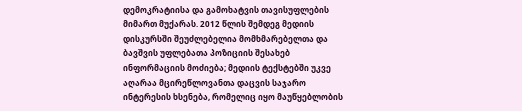დემოკრატიისა და გამოხატვის თავისუფლების მიმართ მუქარას. 2012 წლის შემდეგ მედიის დისკურსში შეუძლებელია მომხმარებელთა და ბავშვის უფლებათა პოზიციის შესახებ ინფორმაციის მოძიება; მედიის ტექსტებში უკვე აღარაა მცირეწლოვანთა დაცვის საჯარო ინტერესის ხსენება, რომელიც იყო მაუწყებლობის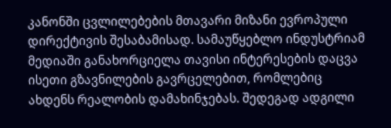კანონში ცვლილებების მთავარი მიზანი ევროპული დირექტივის შესაბამისად. სამაუწყებლო ინდუსტრიამ მედიაში განახორციელა თავისი ინტერესების დაცვა ისეთი გზავნილების გავრცელებით, რომლებიც ახდენს რეალობის დამახინჯებას. შედეგად ადგილი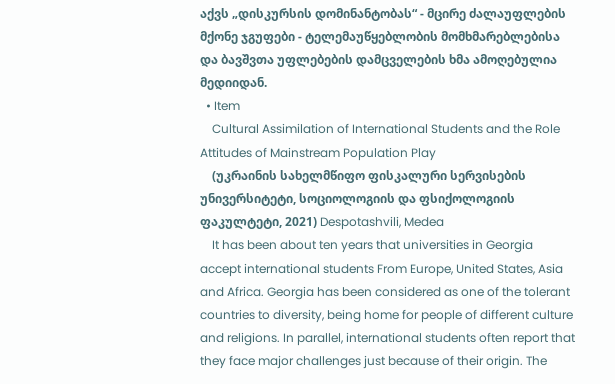აქვს „დისკურსის დომინანტობას“ - მცირე ძალაუფლების მქონე ჯგუფები - ტელემაუწყებლობის მომხმარებლებისა და ბავშვთა უფლებების დამცველების ხმა ამოღებულია მედიიდან.
  • Item
    Cultural Assimilation of International Students and the Role Attitudes of Mainstream Population Play
    (უკრაინის სახელმწიფო ფისკალური სერვისების უნივერსიტეტი, სოციოლოგიის და ფსიქოლოგიის ფაკულტეტი, 2021) Despotashvili, Medea
    It has been about ten years that universities in Georgia accept international students From Europe, United States, Asia and Africa. Georgia has been considered as one of the tolerant countries to diversity, being home for people of different culture and religions. In parallel, international students often report that they face major challenges just because of their origin. The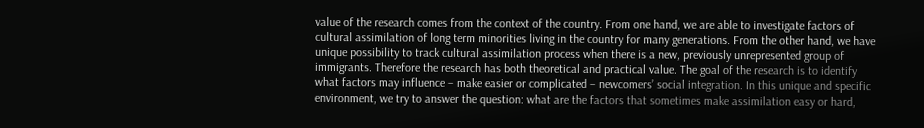value of the research comes from the context of the country. From one hand, we are able to investigate factors of cultural assimilation of long term minorities living in the country for many generations. From the other hand, we have unique possibility to track cultural assimilation process when there is a new, previously unrepresented group of immigrants. Therefore the research has both theoretical and practical value. The goal of the research is to identify what factors may influence – make easier or complicated – newcomers’ social integration. In this unique and specific environment, we try to answer the question: what are the factors that sometimes make assimilation easy or hard,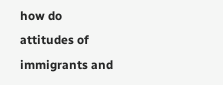how do attitudes of immigrants and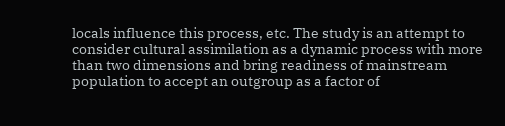locals influence this process, etc. The study is an attempt to consider cultural assimilation as a dynamic process with more than two dimensions and bring readiness of mainstream population to accept an outgroup as a factor of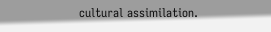cultural assimilation.